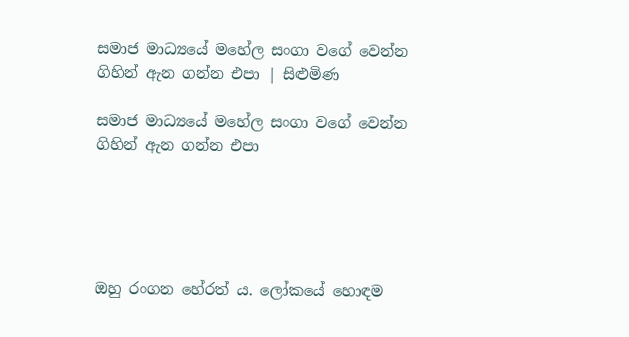සමාජ මාධ්‍යයේ මහේල සංගා වගේ වෙන්න ගිහින් ඇන ගන්න එපා | සිළුමිණ

සමාජ මාධ්‍යයේ මහේල සංගා වගේ වෙන්න ගිහින් ඇන ගන්න එපා





ඔහු රංගන හේරත් ය. ලෝකයේ හොඳම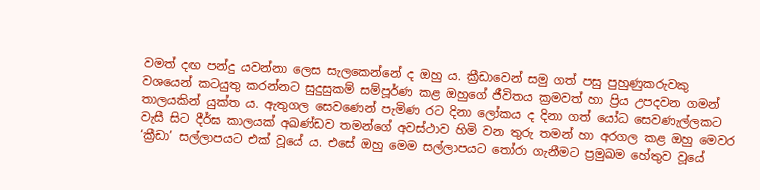වමත් දඟ පන්දු යවන්නා ලෙස සැලකෙන්නේ ද ඔහු ය. ක්‍රීඩාවෙන් සමු ගත් පසු පුහුණුකරුවකු වශයෙන් කටයුතු කරන්නට සුදුසුකම් සම්පූර්ණ කළ ඔහුගේ ජීවිතය ක්‍රමවත් හා ප්‍රිය උපදවන ගමන් තාලයකින් යුක්ත ය. ඇතුගල සෙවණෙන් පැමිණ රට දිනා ලෝකය ද දිනා ගත් යෝධ සෙවණැල්ලකට වැසී සිට දීර්ඝ කාලයක් අඛණ්ඩව තමන්ගේ අවස්ථාව හිමි වන තුරු තමන් හා අරගල කළ ඔහු මෙවර ‘ක්‍රීඩා’ සල්ලාපයට එක් වූයේ ය. එසේ ඔහු මෙම සල්ලාපයට තෝරා ගැනීමට ප්‍රමුඛම හේතුව වූයේ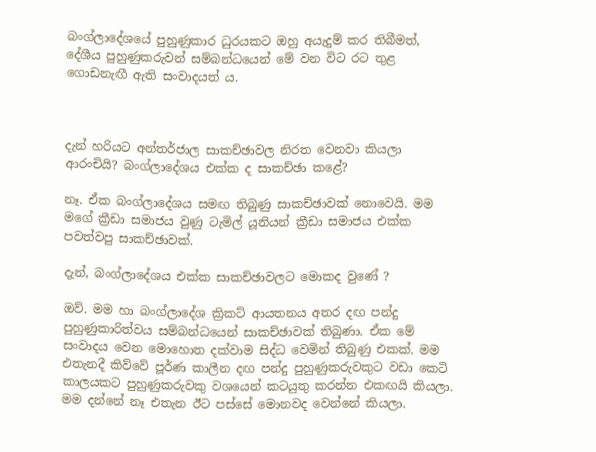බංග්ලාදේශයේ පුහුණුකාර ධුරයකට ඔහු අයැදුම් කර තිබීමත්, දේශීය පුහුණුකරුවන් සම්බන්ධයෙන් මේ වන විට රට තුළ ගොඩනැඟී ඇති සංවාදයත් ය.



දැන් හරියට අන්තර්ජාල සාකච්ඡාවල නිරත වෙනවා කියලා ආරංචියි? බංග්ලාදේශය එක්ක ද සාකච්ඡා කළේ?

නෑ. ඒක බංග්ලාදේශය සමඟ තිබුණු සාකච්ඡාවක් නොවෙයි. මම මගේ ක්‍රීඩා සමාජය වුණු ටැමිල් යූනියන් ක්‍රීඩා සමාජය එක්ක පවත්වපු සාකච්ඡාවක්.

දැන්, බංග්ලාදේශය එක්ක සාකච්ඡාවලට මොකද වුණේ ?

ඔව්. මම හා බංග්ලාදේශ ක්‍රිකට් ආයතනය අතර දඟ පන්දු පුහුණුකාරිත්වය සම්බන්ධයෙන් සාකච්ඡාවක් තිබුණා. ඒක මේ සංවාදය වෙන මොහොත දක්වාම සිද්ධ වෙමින් තිබුණු එකක්. මම එතැනදී කිව්වේ පූර්ණ කාලීන දඟ පන්දු පුහුණුකරුවකුට වඩා කෙටි කාලයකට පුහුණුකරුවකු වශයෙන් කටයුතු කරන්න එකඟයි කියලා. මම දන්නේ නෑ එතැන ඊට පස්සේ මොනවද වෙන්නේ කියලා.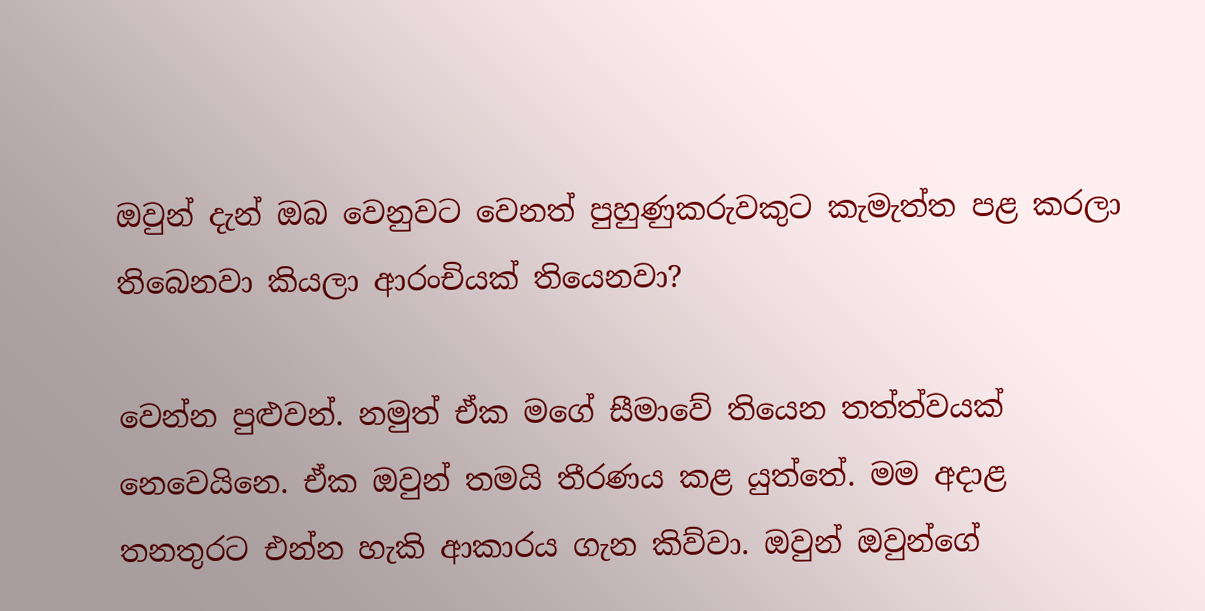ඔවුන් දැන් ඔබ වෙනුවට වෙනත් පුහුණුකරුවකුට කැමැත්ත පළ කරලා තිබෙනවා කියලා ආරංචියක් තියෙනවා?

වෙන්න පුළුවන්. නමුත් ඒක මගේ සීමාවේ තියෙන තත්ත්වයක් නෙවෙයිනෙ. ඒක ඔවුන් තමයි තීරණය කළ යුත්තේ. මම අදාළ තනතුරට එන්න හැකි ආකාරය ගැන කිව්වා. ඔවුන් ඔවුන්ගේ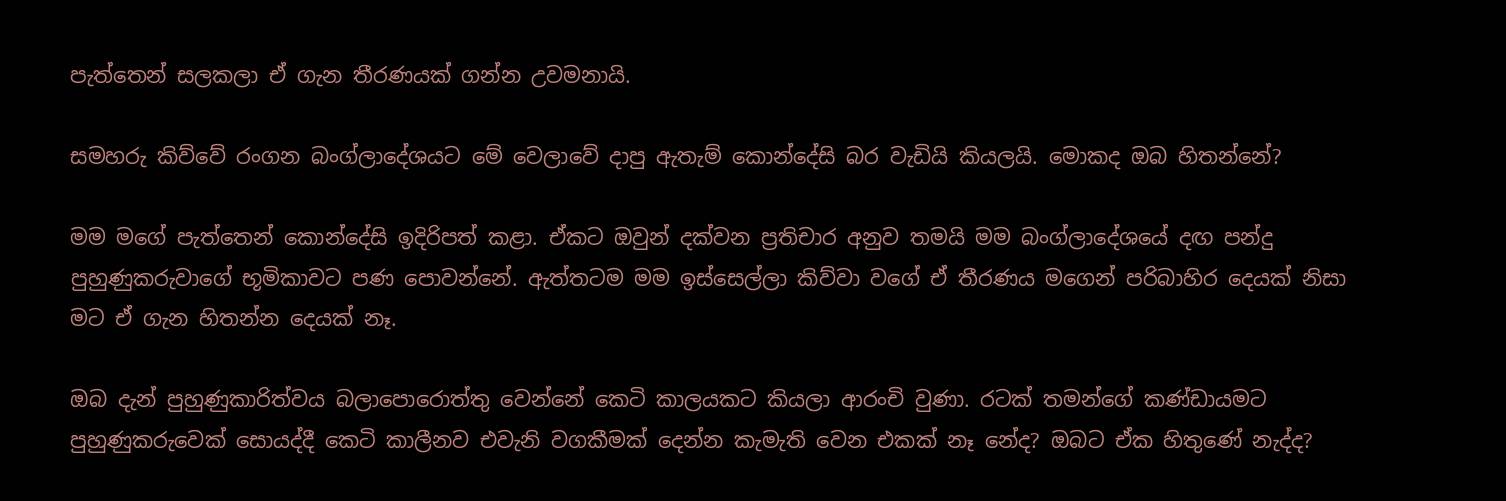පැත්තෙන් සලකලා ඒ ගැන තීරණයක් ගන්න උවමනායි.

සමහරු කිව්වේ රංගන බංග්ලාදේශයට මේ වෙලාවේ දාපු ඇතැම් කොන්දේසි බර වැඩියි කියලයි. මොකද ඔබ හිතන්නේ?

මම මගේ පැත්තෙන් කොන්දේසි ඉදිරිපත් කළා. ඒකට ඔවුන් දක්වන ප්‍රතිචාර අනුව තමයි මම බංග්ලාදේශයේ දඟ පන්දු පුහුණුකරුවාගේ භූමිකාවට පණ පොවන්නේ. ඇත්තටම මම ඉස්සෙල්ලා කිව්වා වගේ ඒ තීරණය මගෙන් පරිබාහිර දෙයක් නිසා මට ඒ ගැන හිතන්න දෙයක් නෑ.

ඔබ දැන් පුහුණුකාරිත්වය බලාපොරොත්තු වෙන්නේ කෙටි කාලයකට කියලා ආරංචි වුණා. රටක් තමන්ගේ කණ්ඩායමට පුහුණුකරුවෙක් සොයද්දී කෙටි කාලීනව එවැනි වගකීමක් දෙන්න කැමැති වෙන එකක් නෑ නේද? ඔබට ඒක හිතුණේ නැද්ද?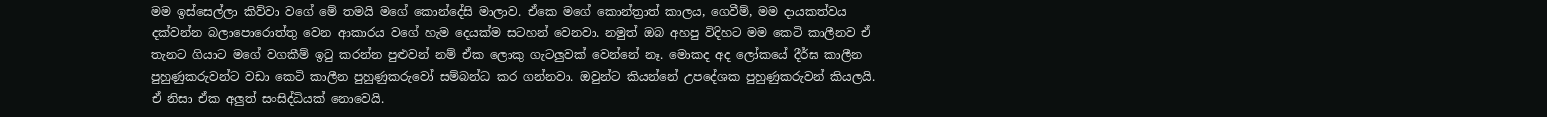මම ඉස්සෙල්ලා කිව්වා වගේ මේ තමයි මගේ කොන්දේසි මාලාව. ඒකෙ මගේ කොන්ත්‍රාත් කාලය, ගෙවීම්, මම දායකත්වය දක්වන්න බලාපොරොත්තු වෙන ආකාරය වගේ හැම දෙයක්ම සටහන් වෙනවා. නමුත් ඔබ අහපු විදිහට මම කෙටි කාලීනව ඒ තැනට ගියාට මගේ වගකීම් ඉටු කරන්න පුළුවන් නම් ඒක ලොකු ගැටලුවක් වෙන්නේ නෑ. මොකද අද ලෝකයේ දීර්ඝ කාලීන පුහුණුකරුවන්ට වඩා කෙටි කාලීන පුහුණුකරුවෝ සම්බන්ධ කර ගන්නවා. ඔවුන්ට කියන්නේ උපදේශක පුහුණුකරුවන් කියලයි. ඒ නිසා ඒක අලුත් සංසිද්ධියක් නොවෙයි.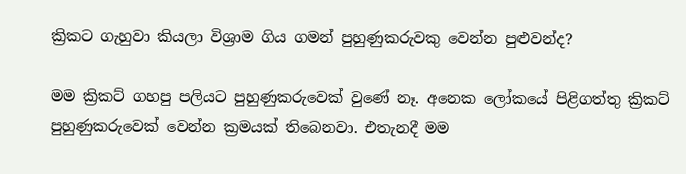ක්‍රිකට ගැහුවා කියලා විශ්‍රාම ගිය ගමන් පුහුණුකරුවකු වෙන්න පුළුවන්ද?

මම ක්‍රිකට් ගහපු පලියට පුහුණුකරුවෙක් වුණේ නෑ. අනෙක ලෝකයේ පිළිගත්තු ක්‍රිකට් පුහුණුකරුවෙක් වෙන්න ක්‍රමයක් තිබෙනවා. එතැනදී මම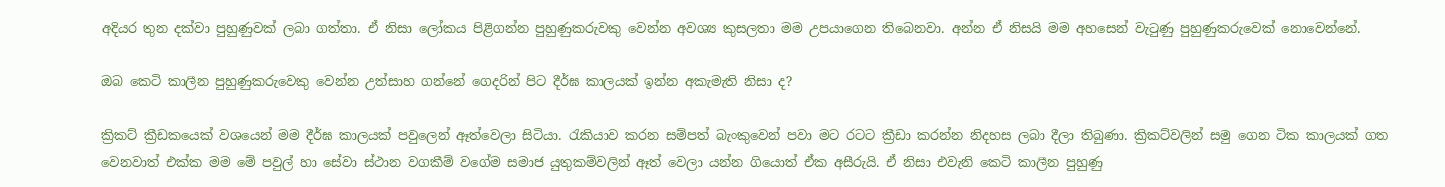අදියර තුන දක්වා පුහුණුවක් ලබා ගත්තා. ඒ නිසා ලෝකය පිළිගන්න පුහුණුකරුවකු වෙන්න අවශ්‍ය කුසලතා මම උපයාගෙන තිබෙනවා. අන්න ඒ නිසයි මම අහසෙන් වැටුණු පුහුණුකරුවෙක් නොවෙන්නේ.

ඔබ කෙටි කාලීන පුහුණුකරුවෙකු වෙන්න උත්සාහ ගන්නේ ගෙදරින් පිට දීර්ඝ කාලයක් ඉන්න අකැමැති නිසා ද?

ක්‍රිකට් ක්‍රීඩකයෙක් වශයෙන් මම දීර්ඝ කාලයක් පවුලෙන් ඈත්වෙලා සිටියා. රැකියාව කරන සම්පත් බැංකුවෙන් පවා මට රටට ක්‍රීඩා කරන්න නිදහස ලබා දීලා තිබුණා. ක්‍රිකට්වලින් සමු ගෙන ටික කාලයක් ගත වෙනවාත් එක්ක මම මේ පවුල් හා සේවා ස්ථාන වගකීම් වගේම සමාජ යුතුකම්වලින් ඈත් වෙලා යන්න ගියොත් ඒක අසීරුයි. ඒ නිසා එවැනි කෙටි කාලීන පුහුණු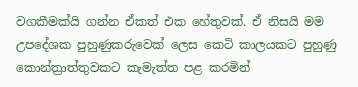වගකීමක්යි ගන්න ඒකත් එක හේතුවක්. ඒ නිසයි මම උපදේශක පුහුණුකරුවෙක් ලෙස කෙටි කාලයකට පුහුණු කොන්ත්‍රාත්තුවකට කැමැත්ත පළ කරමින්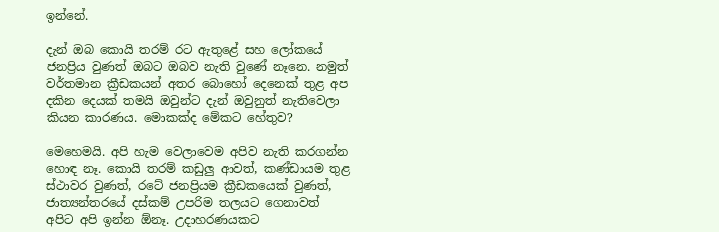ඉන්නේ.

දැන් ඔබ කොයි තරම් රට ඇතුළේ සහ ලෝකයේ ජනප්‍රිය වුණත් ඔබට ඔබව නැති වුණේ නෑනෙ. නමුත් වර්තමාන ක්‍රීඩකයන් අතර බොහෝ දෙනෙක් තුළ අප දකින දෙයක් තමයි ඔවුන්ට දැන් ඔවුනුත් නැතිවෙලා කියන කාරණය. මොකක්ද මේකට හේතුව?

මෙහෙමයි. අපි හැම වෙලාවෙම අපිව නැති කරගන්න හොඳ නෑ. කොයි තරම් කඩුලු ආවත්, කණ්ඩායම තුළ ස්ථාවර වුණත්, රටේ ජනප්‍රියම ක්‍රීඩකයෙක් වුණත්, ජාත්‍යන්තරයේ දස්කම් උපරිම තලයට ගෙනාවත් අපිට අපි ඉන්න ඕනෑ. උදාහරණයකට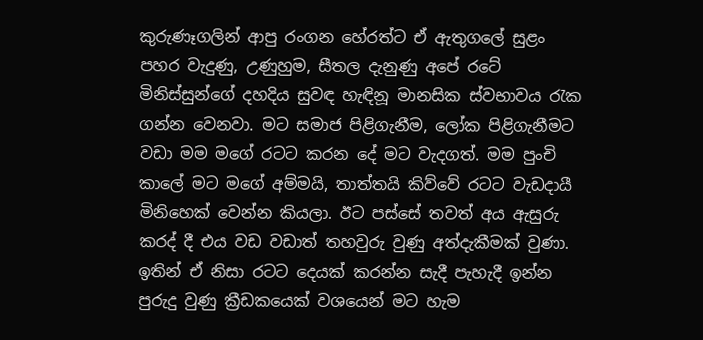කුරුණෑගලින් ආපු රංගන හේරත්ට ඒ ඇතුගලේ සුළං පහර වැදුණු, උණුහුම, සීතල දැනුණු අපේ රටේ මිනිස්සුන්ගේ දහදිය සුවඳ හැඳිනූ මානසික ස්වභාවය රැක ගන්න වෙනවා. මට සමාජ පිළිගැනීම, ලෝක පිළිගැනීමට වඩා මම මගේ රටට කරන දේ මට වැදගත්. මම පුංචි කාලේ මට මගේ අම්මයි, තාත්තයි කිව්වේ රටට වැඩදායී මිනිහෙක් වෙන්න කියලා. ඊට පස්සේ තවත් අය ඇසුරු කරද් දී එය වඩ වඩාත් තහවුරු වුණු අත්දැකීමක් වුණා. ඉතින් ඒ නිසා රටට දෙයක් කරන්න සැදී පැහැදී ඉන්න පුරුදු වුණු ක්‍රීඩකයෙක් වශයෙන් මට හැම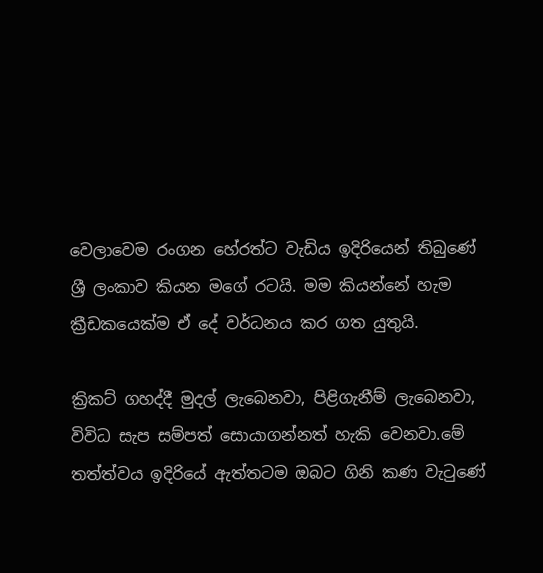වෙලාවෙම රංගන හේරත්ට වැඩිය ඉදිරියෙන් තිබුණේ ශ්‍රී ලංකාව කියන මගේ රටයි. මම කියන්නේ හැම ක්‍රීඩකයෙක්ම ඒ දේ වර්ධනය කර ගත යුතුයි.

ක්‍රිකට් ගහද්දී මුදල් ලැබෙනවා, පිළිගැනීම් ලැබෙනවා, විවිධ සැප සම්පත් සොයාගන්නත් හැකි වෙනවා.මේ තත්ත්වය ඉදිරියේ ඇත්තටම ඔබට ගිනි කණ වැටුණේ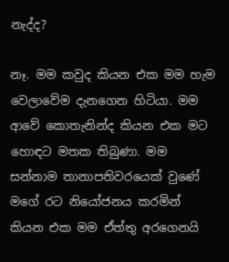නැද්ද?

නෑ. මම කවුද කියන එක මම හැම වෙලාවේම දැනගෙන හිටියා. මම ආවේ කොතැනින්ද කියන එක මට හොඳට මතක තිබුණා. මම සන්නාම තානාපතිවරයෙක් වුණේ මගේ රට නියෝජනය කරමින් කියන එක මම ඒත්තු අරගෙනයි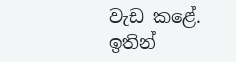වැඩ කළේ. ඉතින්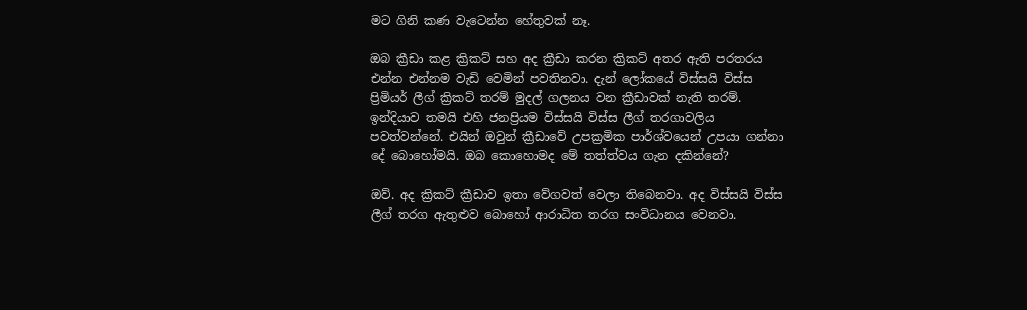මට ගිනි කණ වැටෙන්න හේතුවක් නෑ.

ඔබ ක්‍රීඩා කළ ක්‍රිකට් සහ අද ක්‍රීඩා කරන ක්‍රිකට් අතර ඇති පරතරය එන්න එන්නම වැඩි වෙමින් පවතිනවා. දැන් ලෝකයේ විස්සයි විස්ස ප්‍රිමියර් ලීග් ක්‍රිකට් තරම් මුදල් ගලනය වන ක්‍රීඩාවක් නැති තරම්. ඉන්දියාව තමයි එහි ජනප්‍රියම විස්සයි විස්ස ලීග් තරගාවලිය පවත්වන්නේ. එයින් ඔවුන් ක්‍රීඩාවේ උපක්‍රමික පාර්ශ්වයෙන් උපයා ගන්නා දේ බොහෝමයි. ඔබ කොහොමද මේ තත්ත්වය ගැන දකින්නේ?

ඔව්. අද ක්‍රිකට් ක්‍රීඩාව ඉතා වේගවත් වෙලා තිබෙනවා. අද විස්සයි විස්ස ලීග් තරග ඇතුළුව බොහෝ ආරාධිත තරග සංවිධානය වෙනවා.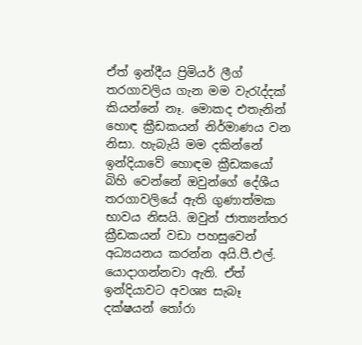ඒත් ඉන්දීය ප්‍රිමියර් ලීග් තරගාවලිය ගැන මම වැරැද්දක් කියන්නේ නෑ. මොකද එතැනින් හොඳ ක්‍රීඩකයන් නිර්මාණය වන නිසා. හැබැයි මම දකින්නේ ඉන්දියාවේ හොඳම ක්‍රීඩකයෝ බිහි වෙන්නේ ඔවුන්ගේ දේශීය තරගාවලියේ ඇති ගුණාත්මක භාවය නිසයි. ඔවුන් ජාත්‍යන්තර ක්‍රීඩකයන් වඩා පහසුවෙන් අධ්‍යයනය කරන්න අයි.පී.එල්. යොදාගන්නවා ඇති. ඒත් ඉන්දියාවට අවශ්‍ය සැබෑ දක්ෂයන් තෝරා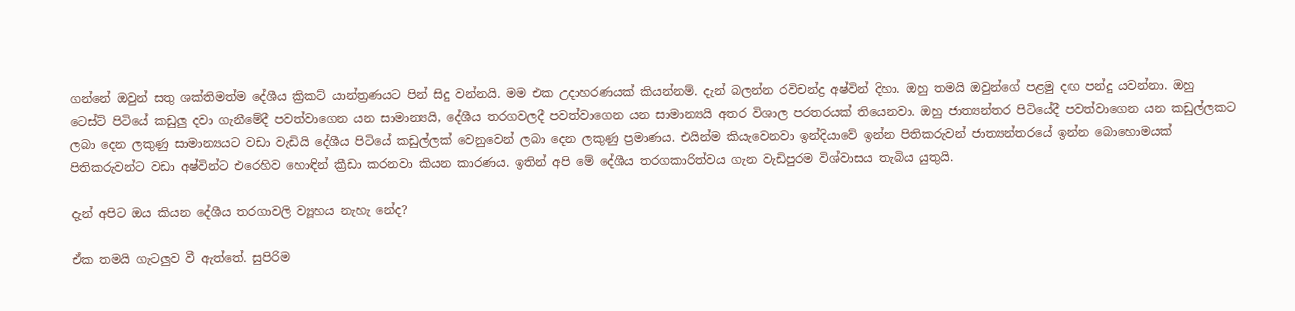ගන්නේ ඔවුන් සතු ශක්තිමත්ම දේශීය ක්‍රිකට් යාන්ත්‍රණයට පින් සිදු වන්නයි. මම එක උදාහරණයක් කියන්නම්. දැන් බලන්න රවිචන්ද්‍ර අෂ්වින් දිහා. ඔහු තමයි ඔවුන්ගේ පළමු දඟ පන්දු යවන්නා. ඔහු ටෙස්ට් පිටියේ කඩුලු දවා ගැනීමේදී පවත්වාගෙන යන සාමාන්‍යයි, දේශීය තරගවලදී පවත්වාගෙන යන සාමාන්‍යයි අතර විශාල පරතරයක් තියෙනවා. ඔහු ජාත්‍යන්තර පිටියේදී පවත්වාගෙන යන කඩුල්ලකට ලබා දෙන ලකුණු සාමාන්‍යයට වඩා වැඩියි දේශීය පිටියේ කඩුල්ලක් වෙනුවෙන් ලබා දෙන ලකුණු ප්‍රමාණය. එයින්ම කියැවෙනවා ඉන්දියාවේ ඉන්න පිතිකරුවන් ජාත්‍යන්තරයේ ඉන්න බොහොමයක් පිතිකරුවන්ට වඩා අෂ්වින්ට එරෙහිව හොඳින් ක්‍රීඩා කරනවා කියන කාරණය. ඉතින් අපි මේ දේශීය තරගකාරිත්වය ගැන වැඩිපුරම විශ්වාසය තැබිය යුතුයි.

දැන් අපිට ඔය කියන දේශීය තරගාවලි ව්‍යූහය නැහැ නේද?

ඒක තමයි ගැටලුව වී ඇත්තේ. සුපිරිම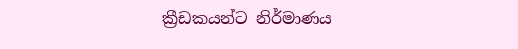ක්‍රීඩකයන්ට නිර්මාණය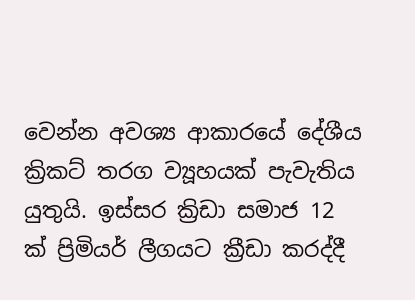වෙන්න අවශ්‍ය ආකාරයේ දේශීය ක්‍රිකට් තරග ව්‍යූහයක් පැවැතිය යුතුයි. ඉස්සර ක්‍රිඩා සමාජ 12 ක් ප්‍රිමියර් ලීගයට ක්‍රීඩා කරද්දී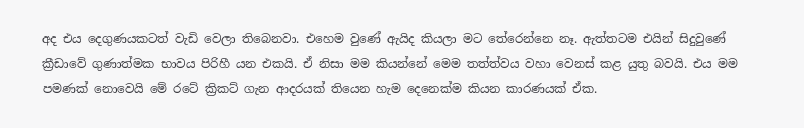අද එය දෙගුණයකටත් වැඩි වෙලා තිබෙනවා. එහෙම වුණේ ඇයිද කියලා මට තේරෙන්නෙ නෑ. ඇත්තටම එයින් සිදුවුණේ ක්‍රීඩාවේ ගුණාත්මක භාවය පිරිහී යන එකයි. ඒ නිසා මම කියන්නේ මෙම තත්ත්වය වහා වෙනස් කළ යුතු බවයි. එය මම පමණක් නොවෙයි මේ රටේ ක්‍රිකට් ගැන ආදරයක් තියෙන හැම දෙනෙක්ම කියන කාරණයක් ඒක.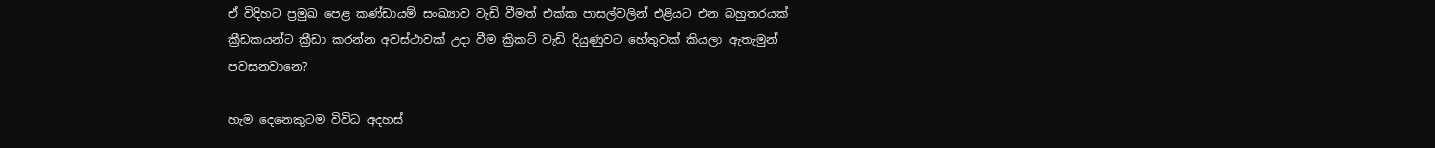ඒ විදිහට ප්‍රමුඛ පෙළ කණ්ඩායම් සංඛ්‍යාව වැඩි වීමත් එක්ක පාසල්වලින් එළියට එන බහුතරයක් ක්‍රීඩකයන්ට ක්‍රීඩා කරන්න අවස්ථාවක් උදා වීම ක්‍රිකට් වැඩි දියුණුවට හේතුවක් කියලා ඇතැමුන් පවසනවානෙ?

හැම දෙනෙකුටම විවිධ අදහස්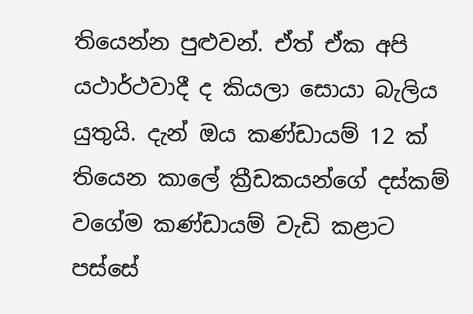තියෙන්න පුළුවන්. ඒත් ඒක අපි යථාර්ථවාදී ද කියලා සොයා බැලිය යුතුයි. දැන් ඔය කණ්ඩායම් 12 ක් තියෙන කාලේ ක්‍රීඩකයන්ගේ දස්කම් වගේම කණ්ඩායම් වැඩි කළාට පස්සේ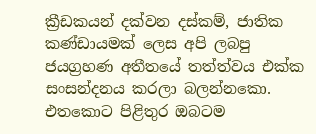ක්‍රීඩකයන් දක්වන දස්කම්, ජාතික කණ්ඩායමක් ලෙස අපි ලබපු ජයග්‍රහණ අතීතයේ තත්ත්වය එක්ක සංසන්දනය කරලා බලන්නකො. එතකොට පිළිතුර ඔබටම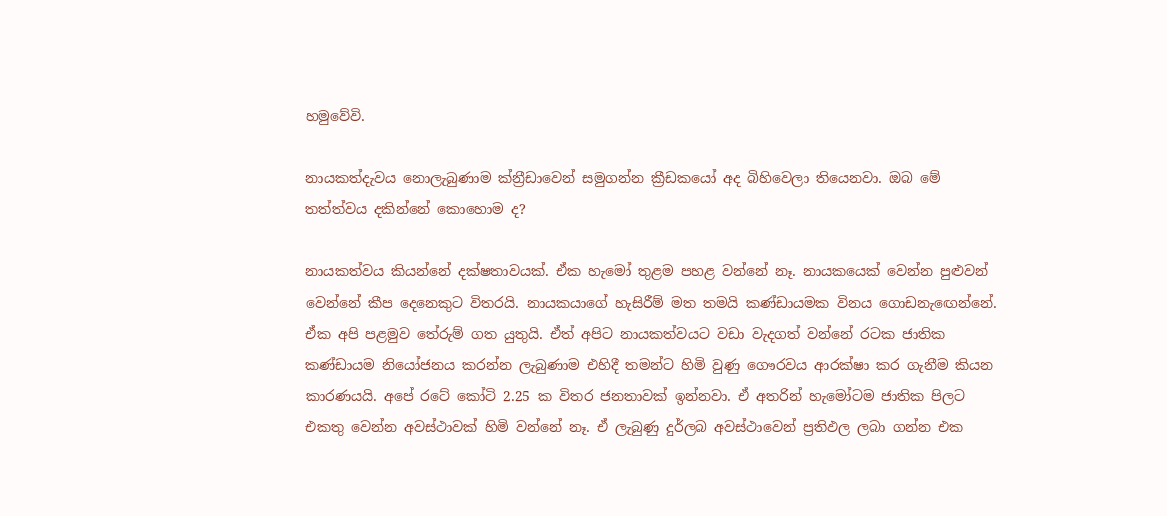හමුවේවි.

නායකත්දැවය නොලැබුණාම ක්න්‍රීඩාවෙන් සමුගන්න ක්‍රීඩකයෝ අද බිහිවෙලා තියෙනවා. ඔබ මේ තත්ත්වය දකින්නේ කොහොම ද?

නායකත්වය කියන්නේ දක්ෂතාවයක්. ඒක හැමෝ තුළම පහළ වන්නේ නෑ. නායකයෙක් වෙන්න පුළුවන් වෙන්නේ කීප දෙනෙකුට විතරයි. නායකයාගේ හැසිරීම් මත තමයි කණ්ඩායමක විනය ගොඩනැඟෙන්නේ. ඒක අපි පළමුව තේරුම් ගත යුතුයි. ඒත් අපිට නායකත්වයට වඩා වැදගත් වන්නේ රටක ජාතික කණ්ඩායම නියෝජනය කරන්න ලැබුණාම එහිදී තමන්ට හිමි වුණු ගෞරවය ආරක්ෂා කර ගැනීම කියන කාරණයයි. අපේ රටේ කෝටි 2.25 ක විතර ජනතාවක් ඉන්නවා. ඒ අතරින් හැමෝටම ජාතික පිලට එකතු වෙන්න අවස්ථාවක් හිමි වන්නේ නෑ. ඒ ලැබුණු දුර්ලබ අවස්ථාවෙන් ප්‍රතිඵල ලබා ගන්න එක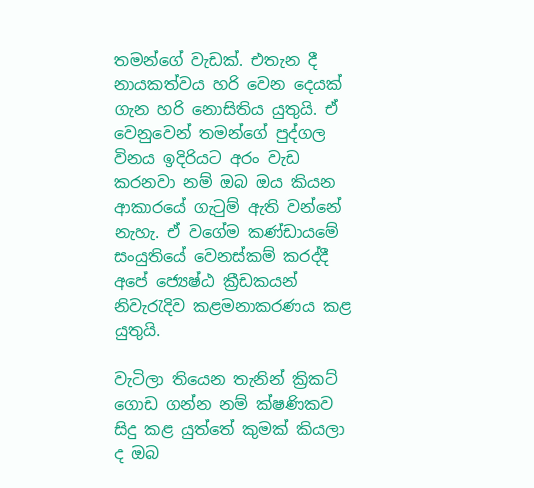තමන්ගේ වැඩක්. එතැන දී නායකත්වය හරි වෙන දෙයක් ගැන හරි නොසිතිය යුතුයි. ඒ වෙනුවෙන් තමන්ගේ පුද්ගල විනය ඉදිරියට අරං වැඩ කරනවා නම් ඔබ ඔය කියන ආකාරයේ ගැටුම් ඇති වන්නේ නැහැ. ඒ වගේම කණ්ඩායමේ සංයුතියේ වෙනස්කම් කරද්දී අපේ ජ්‍යෙෂ්ඨ ක්‍රීඩකයන් නිවැරැදිව කළමනාකරණය කළ යුතුයි.

වැටිලා තියෙන තැනින් ක්‍රිකට් ගොඩ ගන්න නම් ක්ෂණිකව සිදු කළ යුත්තේ කුමක් කියලා ද ඔබ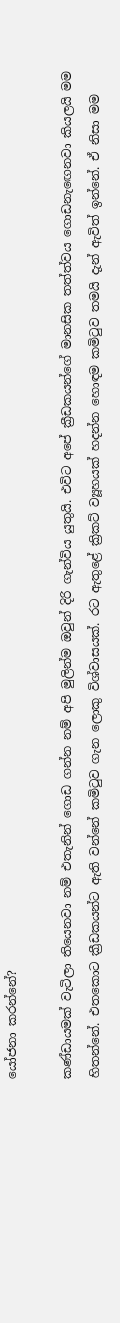යෝජනා කරන්නේ?

කණ්ඩායමක් වැටිලා තියෙනවා නම් එතැනින් ගොඩ ගන්න නම් අපි මුලින්ම ඔවුන් දිරි ගැන්විය යුතුයි. එවිට අපේ ක්‍රීඩකයන්ගේ මානසික තත්ත්වය ගොඩනැඟෙනවා කියලයි මම හිතන්නේ. එතකොට ක්‍රීඩකයන්ට ඇති වන්නේ කමිටුව ගැන ලොකු විශ්වාසයක්. රට ඇතුළේ ක්‍රිකට් ව්‍යූහයක් හදන්න හොඳම කමිටුව තමයි දැන් ඇවිත් ඉන්නේ. ඒ නිසා මම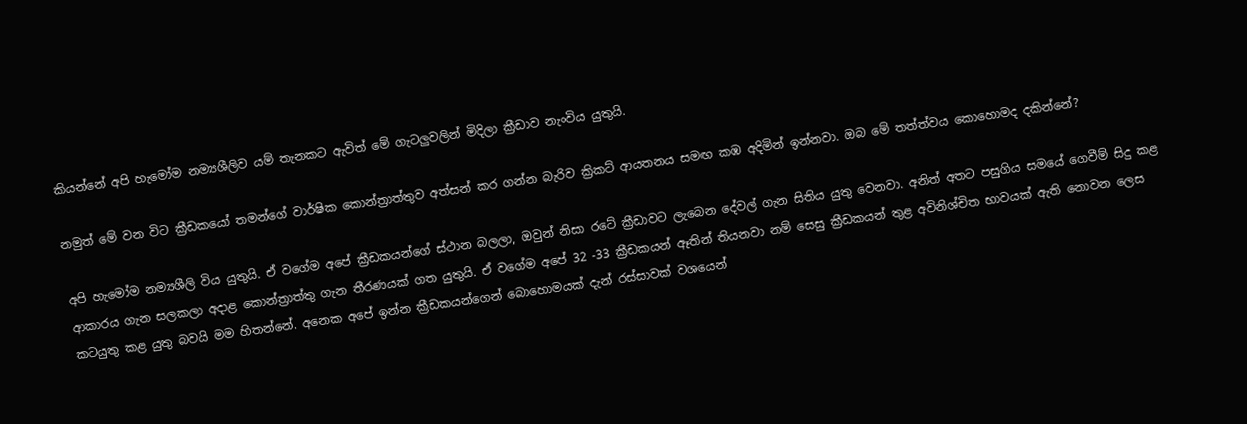කියන්නේ අපි හැමෝම නම්‍යශීලිව යම් තැනකට ඇවිත් මේ ගැටලුවලින් මිදිලා ක්‍රීඩාව නැංවිය යුතුයි.

නමුත් මේ වන විට ක්‍රීඩකයෝ තමන්ගේ වාර්ෂික කොන්ත්‍රාත්තුව අත්සන් කර ගන්න බැරිව ක්‍රිකට් ආයතනය සමඟ කඹ අදිමින් ඉන්නවා. ඔබ මේ තත්ත්වය කොහොමද දකින්නේ?

අපි හැමෝම නම්‍යශීලි විය යුතුයි. ඒ වගේම අපේ ක්‍රීඩකයන්ගේ ස්ථාන බලලා, ඔවුන් නිසා රටේ ක්‍රීඩාවට ලැබෙන දේවල් ගැන සිතිය යුතු වෙනවා. අනිත් අතට පසුගිය සමයේ ගෙවීම් සිදු කළ ආකාරය ගැන සලකලා අදාළ කොන්ත්‍රාත්තු ගැන තීරණයක් ගත යුතුයි. ඒ වගේම අපේ 32 -33 ක්‍රීඩකයන් ඈතින් තියනවා නම් සෙසු ක්‍රීඩකයන් තුළ අවිනිශ්චිත භාවයක් ඇති නොවන ලෙස කටයුතු කළ යුතු බවයි මම හිතන්නේ. අනෙක අපේ ඉන්න ක්‍රීඩකයන්ගෙන් බොහොමයක් දැන් රස්සාවක් වශයෙන්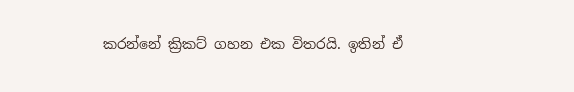කරන්නේ ක්‍රිකට් ගහන එක විතරයි. ඉතින් ඒ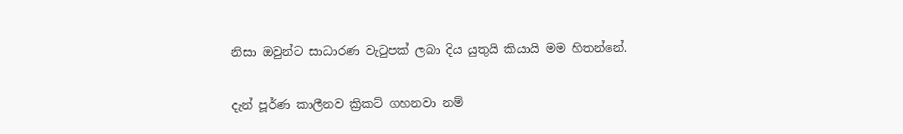නිසා ඔවුන්ට සාධාරණ වැටුපක් ලබා දිය යුතුයි කියායි මම හිතන්නේ.

දැන් පූර්ණ කාලීනව ක්‍රිකට් ගහනවා නම්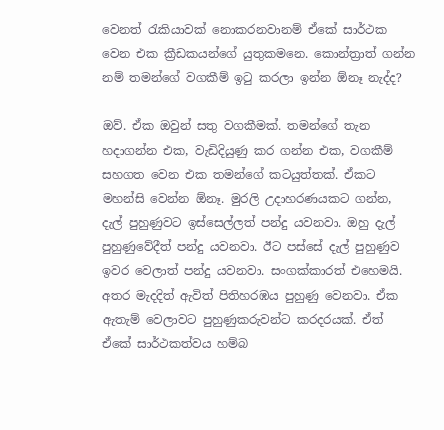වෙනත් රැකියාවක් නොකරනවානම් ඒකේ සාර්ථක වෙන එක ක්‍රීඩකයන්ගේ යුතුකමනෙ. කොන්ත්‍රාත් ගන්න නම් තමන්ගේ වගකීම් ඉටු කරලා ඉන්න ඕනෑ නැද්ද?

ඔව්. ඒක ඔවුන් සතු වගකීමක්. තමන්ගේ තැන හදාගන්න එක, වැඩිදියුණු කර ගන්න එක, වගකීම් සහගත වෙන එක තමන්ගේ කටයුත්තක්. ඒකට මහන්සි වෙන්න ඕනෑ. මුරලි උදාහරණයකට ගන්න, දැල් පුහුණුවට ඉස්සෙල්ලත් පන්දු යවනවා. ඔහු දැල් පුහුණුවේදීත් පන්දු යවනවා. ඊට පස්සේ දැල් පුහුණුව ඉවර වෙලාත් පන්දු යවනවා. සංගක්කාරත් එහෙමයි. අතර මැදදිත් ඇවිත් පිතිහරඹය පුහුණු වෙනවා. ඒක ඇතැම් වෙලාවට පුහුණුකරුවන්ට කරදරයක්. ඒත් ඒකේ සාර්ථකත්වය හම්බ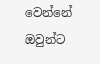වෙන්නේ ඔවුන්ට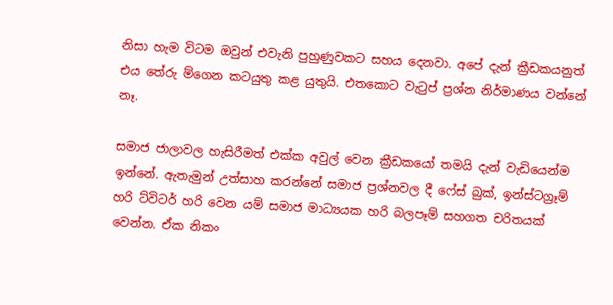නිසා හැම විටම ඔවුන් එවැනි පුහුණුවකට සහය දෙනවා. අපේ දැන් ක්‍රීඩකයනුත් එය තේරු ම්ගෙන කටයුතු කළ යුතුයි. එතකොට වැටුප් ප්‍රශ්න නිර්මාණය වන්නේ නෑ.

සමාජ ජාලාවල හැසිරීමත් එක්ක අවුල් වෙන ක්‍රීඩකයෝ තමයි දැන් වැඩියෙන්ම ඉන්නේ. ඇතැමුන් උත්සාහ කරන්නේ සමාජ ප්‍රශ්නවල දී ෆේස් බුක්, ඉන්ස්ටග්‍රෑම් හරි ට්විටර් හරි වෙන යම් සමාජ මාධ්‍යයක හරි බලපෑම් සහගත චරිතයක් වෙන්න. ඒක නිකං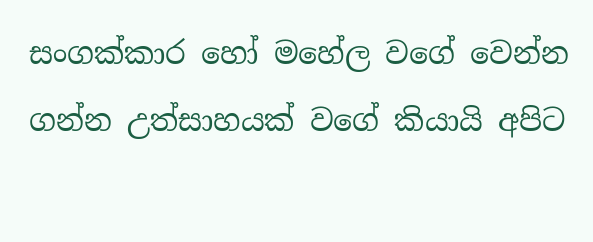සංගක්කාර හෝ මහේල වගේ වෙන්න ගන්න උත්සාහයක් වගේ කියායි අපිට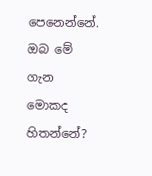පෙනෙන්නේ. ඔබ මේ ගැන මොකද හිතන්නේ?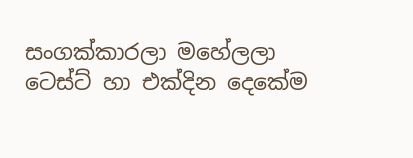සංගක්කාරලා මහේලලා ටෙස්ට් හා එක්දින දෙකේම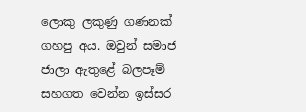ලොකු ලකුණු ගණනක් ගහපු අය. ඔවුන් සමාජ ජාලා ඇතුළේ බලපෑම් සහගත වෙන්න ඉස්සර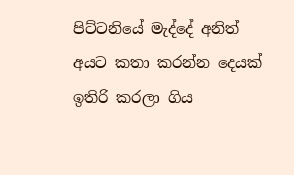පිට්ටනියේ මැද්දේ අනිත් අයට කතා කරන්න දෙයක් ඉතිරි කරලා ගිය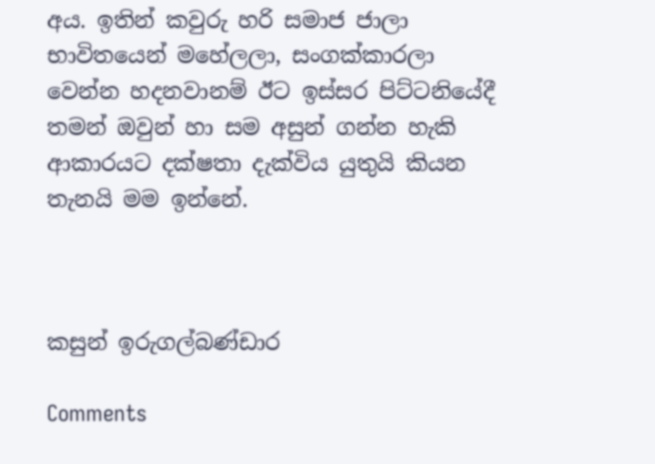අය. ඉතින් කවුරු හරි සමාජ ජාලා භාවිතයෙන් මහේලලා, සංගක්කාරලා වෙන්න හදනවානම් ඊට ඉස්සර පිට්ටනියේදී තමන් ඔවුන් හා සම අසුන් ගන්න හැකි ආකාරයට දක්ෂතා දැක්විය යුතුයි කියන තැනයි මම ඉන්නේ.



කසුන් ඉරුගල්බණ්ඩාර

Comments